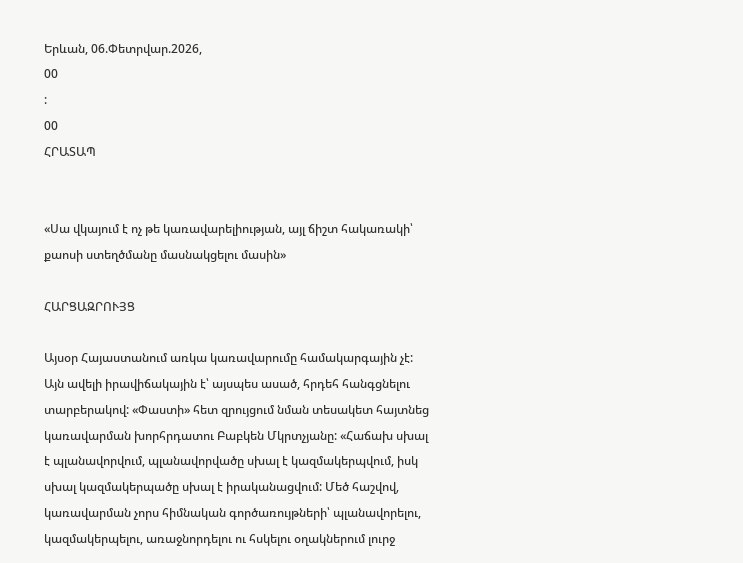Երևան, 06.Փետրվար.2026,
00
:
00
ՀՐԱՏԱՊ


«Սա վկայում է ոչ թե կառավարելիության, այլ ճիշտ հակառակի՝ քաոսի ստեղծմանը մասնակցելու մասին»

ՀԱՐՑԱԶՐՈՒՅՑ

Այսօր Հայաստանում առկա կառավարումը համակարգային չէ: Այն ավելի իրավիճակային է՝ այսպես ասած, հրդեհ հանգցնելու տարբերակով: «Փաստի» հետ զրույցում նման տեսակետ հայտնեց կառավարման խորհրդատու Բաբկեն Մկրտչյանը: «Հաճախ սխալ է պլանավորվում, պլանավորվածը սխալ է կազմակերպվում, իսկ սխալ կազմակերպածը սխալ է իրականացվում: Մեծ հաշվով, կառավարման չորս հիմնական գործառույթների՝ պլանավորելու, կազմակերպելու, առաջնորդելու ու հսկելու օղակներում լուրջ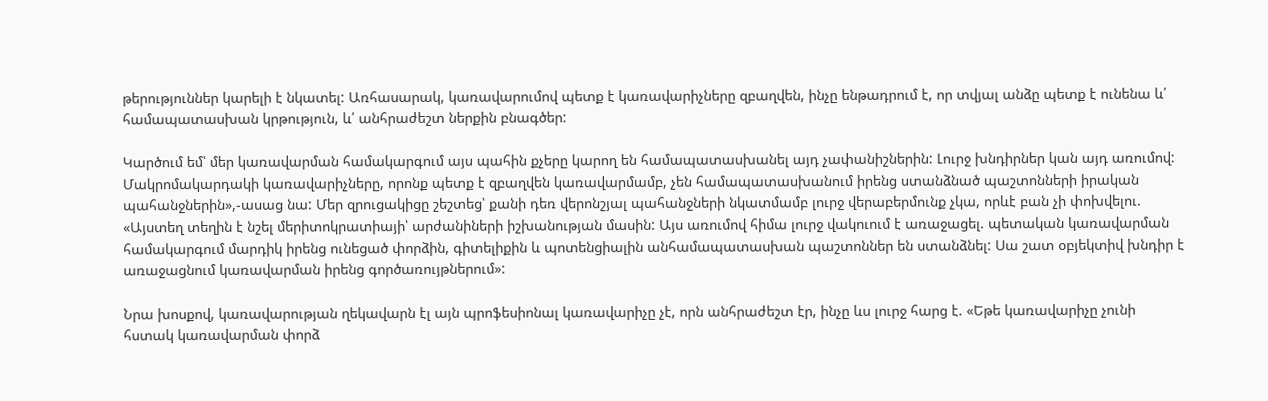թերություններ կարելի է նկատել: Առհասարակ, կառավարումով պետք է կառավարիչները զբաղվեն, ինչը ենթադրում է, որ տվյալ անձը պետք է ունենա և՛ համապատասխան կրթություն, և՛ անհրաժեշտ ներքին բնագծեր:

Կարծում եմ՝ մեր կառավարման համակարգում այս պահին քչերը կարող են համապատասխանել այդ չափանիշներին: Լուրջ խնդիրներ կան այդ առումով: Մակրոմակարդակի կառավարիչները, որոնք պետք է զբաղվեն կառավարմամբ, չեն համապատասխանում իրենց ստանձնած պաշտոնների իրական պահանջներին»,-ասաց նա: Մեր զրուցակիցը շեշտեց՝ քանի դեռ վերոնշյալ պահանջների նկատմամբ լուրջ վերաբերմունք չկա, որևէ բան չի փոխվելու. «Այստեղ տեղին է նշել մերիտոկրատիայի՝ արժանիների իշխանության մասին: Այս առումով հիմա լուրջ վակուում է առաջացել. պետական կառավարման համակարգում մարդիկ իրենց ունեցած փորձին, գիտելիքին և պոտենցիալին անհամապատասխան պաշտոններ են ստանձնել: Սա շատ օբյեկտիվ խնդիր է առաջացնում կառավարման իրենց գործառույթներում»:

Նրա խոսքով, կառավարության ղեկավարն էլ այն պրոֆեսիոնալ կառավարիչը չէ, որն անհրաժեշտ էր, ինչը ևս լուրջ հարց է. «Եթե կառավարիչը չունի հստակ կառավարման փորձ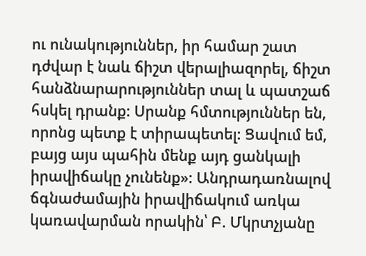ու ունակություններ, իր համար շատ դժվար է նաև ճիշտ վերալիազորել, ճիշտ հանձնարարություններ տալ և պատշաճ հսկել դրանք: Սրանք հմտություններ են, որոնց պետք է տիրապետել: Ցավում եմ, բայց այս պահին մենք այդ ցանկալի իրավիճակը չունենք»: Անդրադառնալով ճգնաժամային իրավիճակում առկա կառավարման որակին՝ Բ. Մկրտչյանը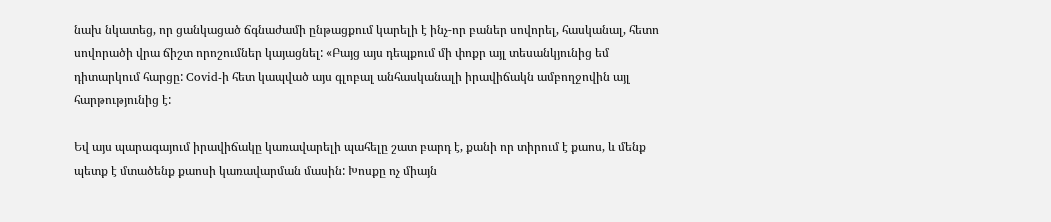նախ նկատեց, որ ցանկացած ճգնաժամի ընթացքում կարելի է ինչ-որ բաներ սովորել, հասկանալ, հետո սովորածի վրա ճիշտ որոշումներ կայացնել: «Բայց այս դեպքում մի փոքր այլ տեսանկյունից եմ դիտարկում հարցը: Covid-ի հետ կապված այս գլոբալ անհասկանալի իրավիճակն ամբողջովին այլ հարթությունից է:

Եվ այս պարագայում իրավիճակը կառավարելի պահելը շատ բարդ է, քանի որ տիրում է քաոս, և մենք պետք է մտածենք քաոսի կառավարման մասին: Խոսքը ոչ միայն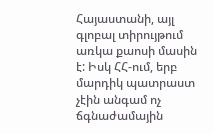Հայաստանի, այլ գլոբալ տիրույթում առկա քաոսի մասին է: Իսկ ՀՀ-ում, երբ մարդիկ պատրաստ չէին անգամ ոչ ճգնաժամային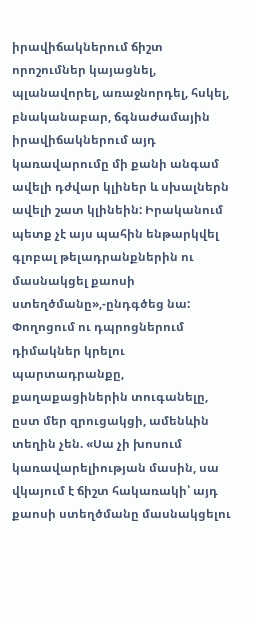իրավիճակներում ճիշտ որոշումներ կայացնել, պլանավորել, առաջնորդել, հսկել, բնականաբար, ճգնաժամային իրավիճակներում այդ կառավարումը մի քանի անգամ ավելի դժվար կլիներ և սխալներն ավելի շատ կլինեին: Իրականում պետք չէ այս պահին ենթարկվել գլոբալ թելադրանքներին ու մասնակցել քաոսի ստեղծմանը»,-ընդգծեց նա: Փողոցում ու դպրոցներում դիմակներ կրելու պարտադրանքը, քաղաքացիներին տուգանելը, ըստ մեր զրուցակցի, ամենևին տեղին չեն. «Սա չի խոսում կառավարելիության մասին, սա վկայում է ճիշտ հակառակի՝ այդ քաոսի ստեղծմանը մասնակցելու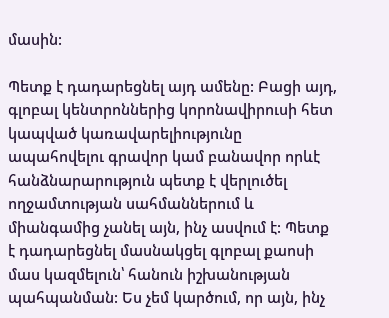մասին:

Պետք է դադարեցնել այդ ամենը: Բացի այդ, գլոբալ կենտրոններից կորոնավիրուսի հետ կապված կառավարելիությունը ապահովելու գրավոր կամ բանավոր որևէ հանձնարարություն պետք է վերլուծել ողջամտության սահմաններում և միանգամից չանել այն, ինչ ասվում է: Պետք է դադարեցնել մասնակցել գլոբալ քաոսի մաս կազմելուն՝ հանուն իշխանության պահպանման: Ես չեմ կարծում, որ այն, ինչ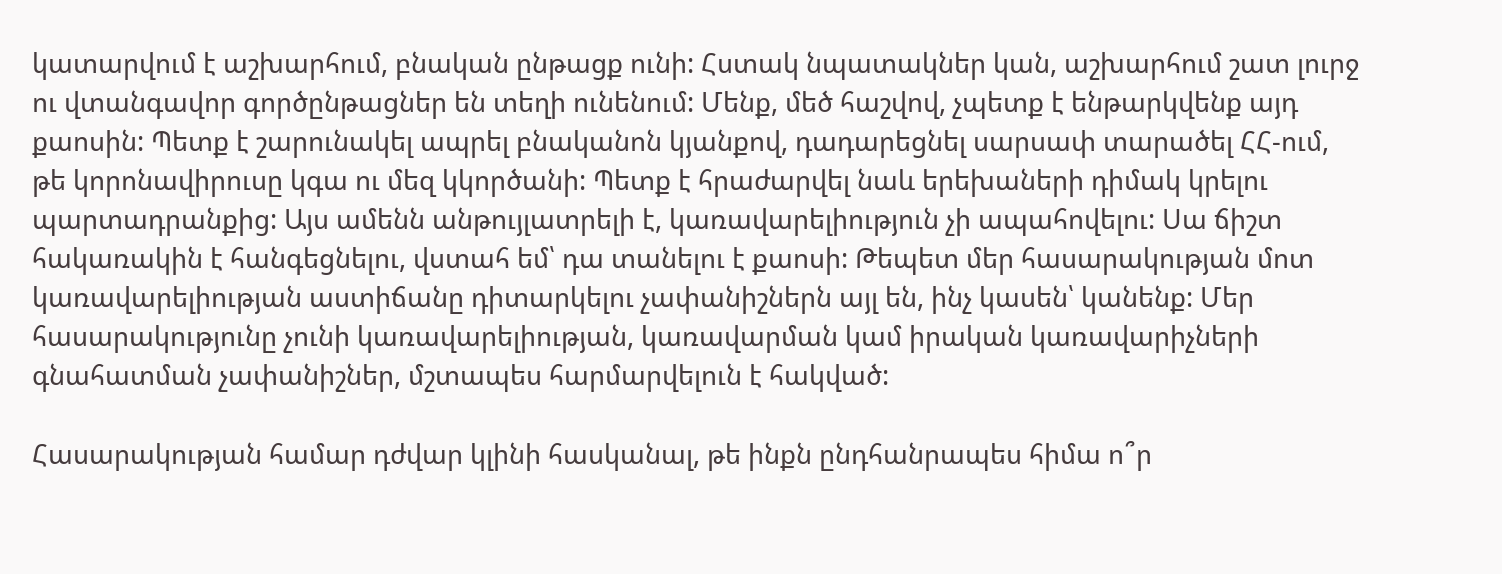կատարվում է աշխարհում, բնական ընթացք ունի: Հստակ նպատակներ կան, աշխարհում շատ լուրջ ու վտանգավոր գործընթացներ են տեղի ունենում: Մենք, մեծ հաշվով, չպետք է ենթարկվենք այդ քաոսին: Պետք է շարունակել ապրել բնականոն կյանքով, դադարեցնել սարսափ տարածել ՀՀ-ում, թե կորոնավիրուսը կգա ու մեզ կկործանի: Պետք է հրաժարվել նաև երեխաների դիմակ կրելու պարտադրանքից: Այս ամենն անթույլատրելի է, կառավարելիություն չի ապահովելու: Սա ճիշտ հակառակին է հանգեցնելու, վստահ եմ՝ դա տանելու է քաոսի: Թեպետ մեր հասարակության մոտ կառավարելիության աստիճանը դիտարկելու չափանիշներն այլ են, ինչ կասեն՝ կանենք: Մեր հասարակությունը չունի կառավարելիության, կառավարման կամ իրական կառավարիչների գնահատման չափանիշներ, մշտապես հարմարվելուն է հակված:

Հասարակության համար դժվար կլինի հասկանալ, թե ինքն ընդհանրապես հիմա ո՞ր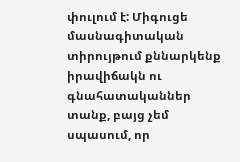փուլում է: Միգուցե մասնագիտական տիրույթում քննարկենք իրավիճակն ու գնահատականներ տանք, բայց չեմ սպասում, որ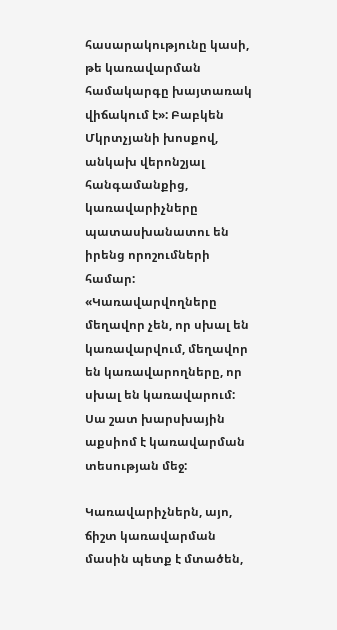հասարակությունը կասի, թե կառավարման համակարգը խայտառակ վիճակում է»: Բաբկեն Մկրտչյանի խոսքով, անկախ վերոնշյալ հանգամանքից, կառավարիչները պատասխանատու են իրենց որոշումների համար: «Կառավարվողները մեղավոր չեն, որ սխալ են կառավարվում, մեղավոր են կառավարողները, որ սխալ են կառավարում: Սա շատ խարսխային աքսիոմ է կառավարման տեսության մեջ:

Կառավարիչներն, այո, ճիշտ կառավարման մասին պետք է մտածեն,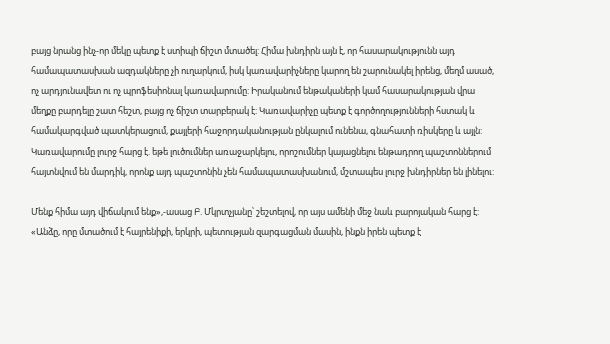բայց նրանց ինչ-որ մեկը պետք է ստիպի ճիշտ մտածել: Հիմա խնդիրն այն է, որ հասարակությունն այդ համապատասխան ազդակները չի ուղարկում, իսկ կառավարիչները կարող են շարունակել իրենց, մեղմ ասած, ոչ արդյունավետ ու ոչ պրոֆեսիոնալ կառավարումը: Իրականում ենթակաների կամ հասարակության վրա մեղքը բարդելը շատ հեշտ, բայց ոչ ճիշտ տարբերակ է: Կառավարիչը պետք է գործողությունների հստակ և համակարգված պատկերացում, քայլերի հաջորդականության ընկալում ունենա, գնահատի ռիսկերը և այլն: Կառավարումը լուրջ հարց է. եթե լուծումներ առաջարկելու, որոշումներ կայացնելու ենթադրող պաշտոններում հայտնվում են մարդիկ, որոնք այդ պաշտոնին չեն համապատասխանում, մշտապես լուրջ խնդիրներ են լինելու:

Մենք հիմա այդ վիճակում ենք»,-ասաց Բ. Մկրտչյանը՝ շեշտելով, որ այս ամենի մեջ նաև բարոյական հարց է: «Անձը, որը մտածում է հայրենիքի, երկրի, պետության զարգացման մասին, ինքն իրեն պետք է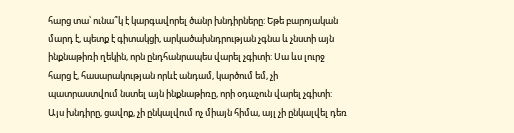հարց տա՝ ունա՞կ է կարգավորել ծանր խնդիրները: Եթե բարոյական մարդ է, պետք է գիտակցի, արկածախնդրության չգնա և չնստի այն ինքնաթիռի ղեկին, որն ընդհանրապես վարել չգիտի: Սա ևս լուրջ հարց է, հասարակության որևէ անդամ, կարծում եմ, չի պատրաստվում նստել այն ինքնաթիռը, որի օդաչուն վարել չգիտի: Այս խնդիրը, ցավոք, չի ընկալվում ոչ միայն հիմա, այլ չի ընկալվել դեռ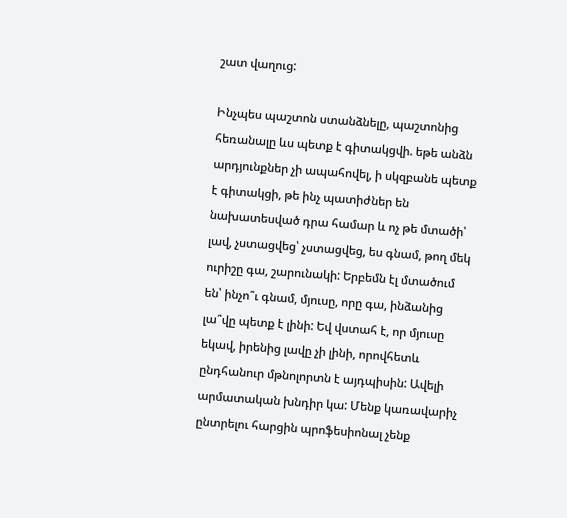շատ վաղուց:

Ինչպես պաշտոն ստանձնելը, պաշտոնից հեռանալը ևս պետք է գիտակցվի. եթե անձն արդյունքներ չի ապահովել, ի սկզբանե պետք է գիտակցի, թե ինչ պատիժներ են նախատեսված դրա համար և ոչ թե մտածի՝ լավ, չստացվեց՝ չստացվեց, ես գնամ, թող մեկ ուրիշը գա, շարունակի: Երբեմն էլ մտածում են՝ ինչո՞ւ գնամ, մյուսը, որը գա, ինձանից լա՞վը պետք է լինի: Եվ վստահ է, որ մյուսը եկավ, իրենից լավը չի լինի, որովհետև ընդհանուր մթնոլորտն է այդպիսին: Ավելի արմատական խնդիր կա: Մենք կառավարիչ ընտրելու հարցին պրոֆեսիոնալ չենք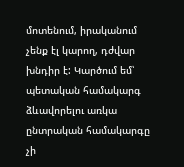մոտենում, իրականում չենք էլ կարող, դժվար խնդիր է: Կարծում եմ՝ պետական համակարգ ձևավորելու առկա ընտրական համակարգը չի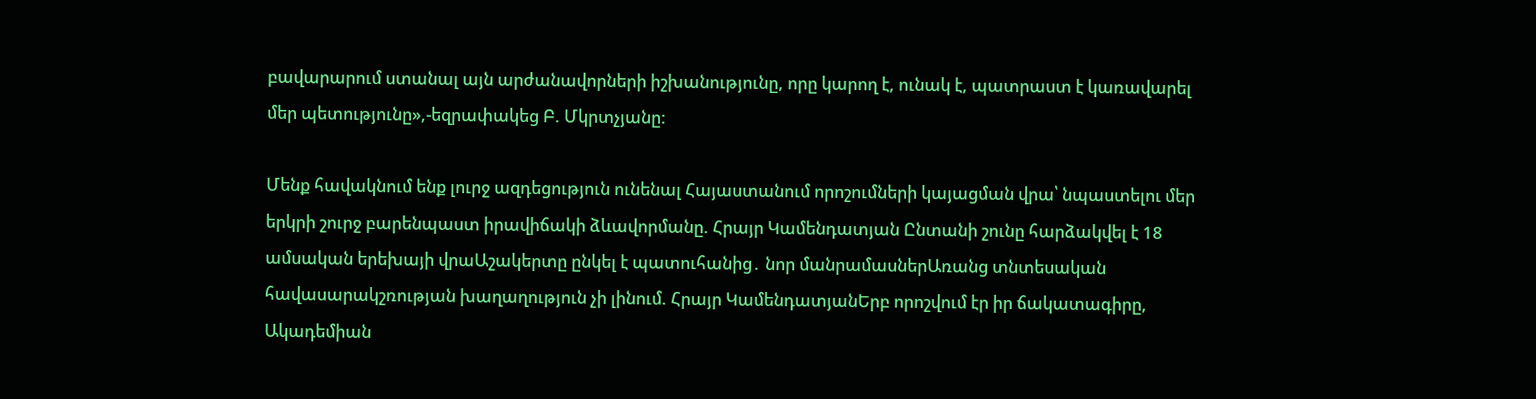բավարարում ստանալ այն արժանավորների իշխանությունը, որը կարող է, ունակ է, պատրաստ է կառավարել մեր պետությունը»,-եզրափակեց Բ. Մկրտչյանը:

Մենք հավակնում ենք լուրջ ազդեցություն ունենալ Հայաստանում որոշումների կայացման վրա՝ նպաստելու մեր երկրի շուրջ բարենպաստ իրավիճակի ձևավորմանը. Հրայր Կամենդատյան Ընտանի շունը հարձակվել է 18 ամսական երեխայի վրաԱշակերտը ընկել է պատուհանից․ նոր մանրամասներԱռանց տնտեսական հավասարակշռության խաղաղություն չի լինում. Հրայր ԿամենդատյանԵրբ որոշվում էր իր ճակատագիրը, Ակադեմիան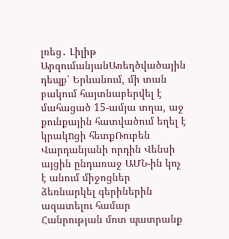լռեց․ Լիլիթ ԱրզումանյանԱռեղծվածային դեպք՝ Երևանում, մի տան բակում հայտնաբերվել է մահացած 15-ամյա տղա, աջ քունքային հատվածում եղել է կրակnցի հետքՌուբեն Վարդանյանի որդին Վենսի այցին ընդառաջ ԱՄՆ-ին կոչ է անում միջոցներ ձեռնարկել գերիներին ազատելու համար Հանրության մոտ պատրանք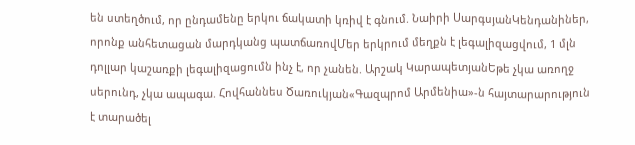են ստեղծում, որ ընդամենը երկու ճակատի կռիվ է գնում. Նաիրի ՍարգսյանԿենդանիներ, որոնք անհետացան մարդկանց պատճառովՄեր երկրում մեղքն է լեգալիզացվում, 1 մլն դոլլար կաշառքի լեգալիզացումն ինչ է, որ չանեն. Արշակ ԿարապետյանԵթե չկա առողջ սերունդ, չկա ապագա. Հովհաննես Ծառուկյան«Գազպրոմ Արմենիա»-ն հայտարարություն է տարածել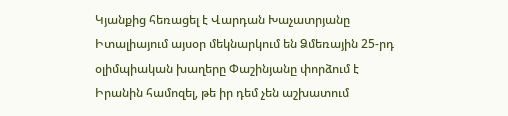Կյանքից հեռացել է Վարդան Խաչատրյանը Իտալիայում այսօր մեկնարկում են Ձմեռային 25-րդ օլիմպիական խաղերը Փաշինյանը փորձում է Իրանին համոզել, թե իր դեմ չեն աշխատում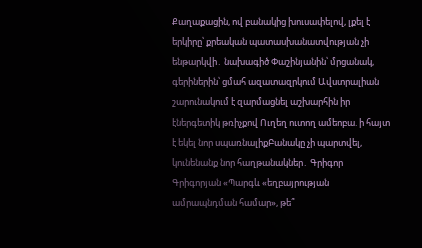Քաղաքացին, ով բանակից խուսափելով, լքել է երկիրը՝ քրեական պատասխանատվության չի ենթարկվի․ նախագիծ Փաշինյանին՝ մրցանակ, գերիներին՝ ցմահ ազատազրկում Ավստրալիան շարունակում է զարմացնել աշխարհին իր էներգետիկ թռիչքով Ուղեղ ուտող ամեոբա. ի հայտ է եկել նոր սպառնալիքԲանակը չի պարտվել, կունենանք նոր հաղթանակներ․ Գրիգոր Գրիգորյան «Պարգև «եղբայրության ամրապնդման համար», թե՞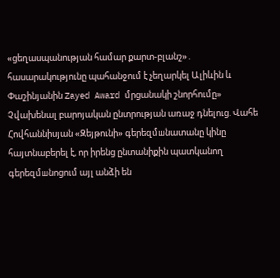«ցեղասպանության համար քարտ-բլանշ»․ հասարակությունը պահանջում է չեղարկել Ալիևին և Փաշինյանին Zayed Award մրցանակի շնորհումը» Չվախենալ բարոյական ընտրության առաջ դնելուց. Վահե Հովհաննիսյան «Զեյթունի» գերեզմшնատանը կինը հայտնաբերել է, որ իրենց ընտանիքին պատկանող գերեզմшնոցում այլ անձի են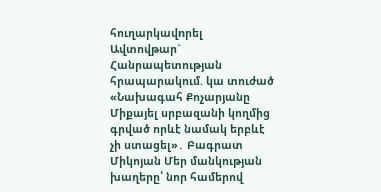հուղարկավnրել Ավտովթար` Հանրապետության հրապարակում. կա տուժած «Նախագահ Քոչարյանը Միքայել սրբազանի կողմից գրված որևէ նամակ երբևէ չի ստացել»․ Բագրատ Միկոյան Մեր մանկության խաղերը՝ նոր համերով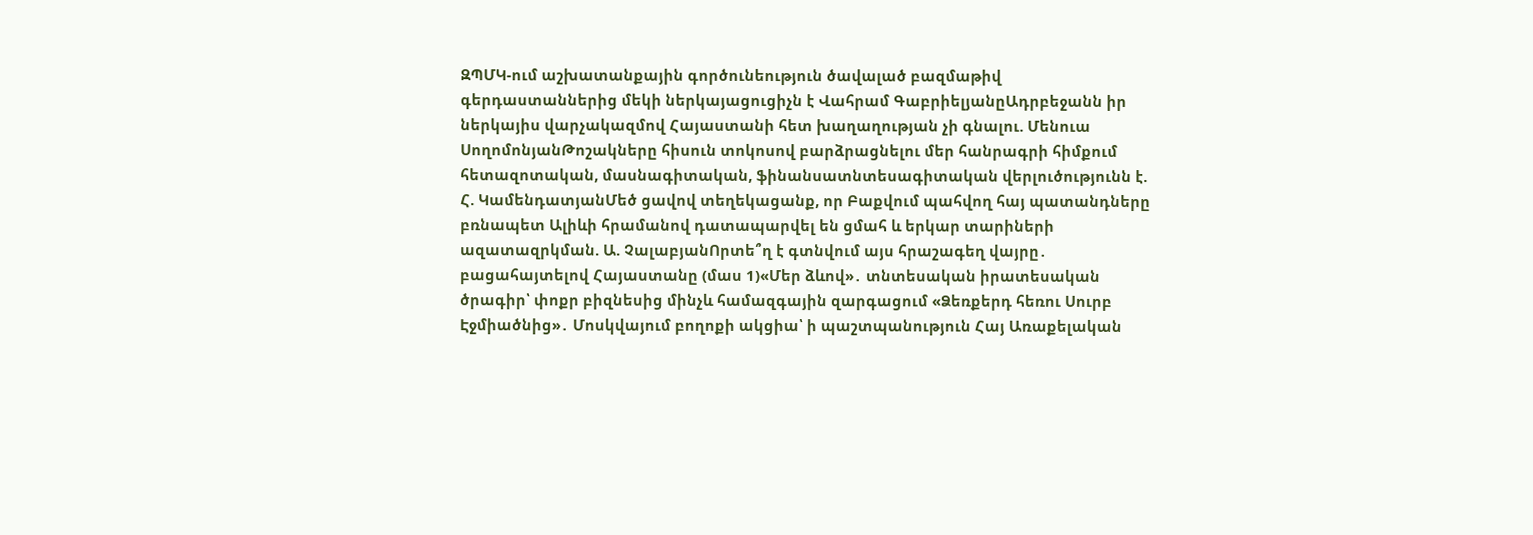ԶՊՄԿ-ում աշխատանքային գործունեություն ծավալած բազմաթիվ գերդաստաններից մեկի ներկայացուցիչն է Վահրամ ԳաբրիելյանըԱդրբեջանն իր ներկայիս վարչակազմով Հայաստանի հետ խաղաղության չի գնալու. Մենուա ՍողոմոնյանԹոշակները հիսուն տոկոսով բարձրացնելու մեր հանրագրի հիմքում հետազոտական, մասնագիտական, ֆինանսատնտեսագիտական վերլուծությունն է. Հ. ԿամենդատյանՄեծ ցավով տեղեկացանք, որ Բաքվում պահվող հայ պատանդները բռնապետ Ալիևի հրամանով դատապարվել են ցմահ և երկար տարիների ազատազրկման. Ա. ՉալաբյանՈրտե՞ղ է գտնվում այս հրաշագեղ վայրը․ բացահայտելով Հայաստանը (մաս 1)«Մեր ձևով»․ տնտեսական իրատեսական ծրագիր՝ փոքր բիզնեսից մինչև համազգային զարգացում «Ձեռքերդ հեռու Սուրբ Էջմիածնից»․ Մոսկվայում բողոքի ակցիա՝ ի պաշտպանություն Հայ Առաքելական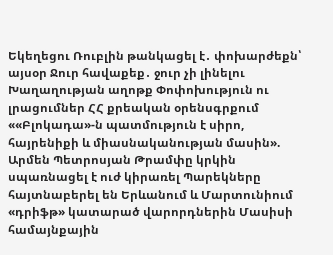Եկեղեցու Ռուբլին թանկացել է․ փոխարժեքն՝ այսօր Ջուր հավաքեք․ ջուր չի լինելու Խաղաղության աղոթք Փոփոխություն ու լրացումներ ՀՀ քրեական օրենսգրքում ««Բլոկադա»-ն պատմություն է սիրո, հայրենիքի և միասնականության մասին». Արմեն Պետրոսյան Թրամփը կրկին սպառնացել է ուժ կիրառել Պարեկները հայտնաբերել են Երևանում և Մարտունիում «դրիֆթ» կատարած վարորդներին Մասիսի համայնքային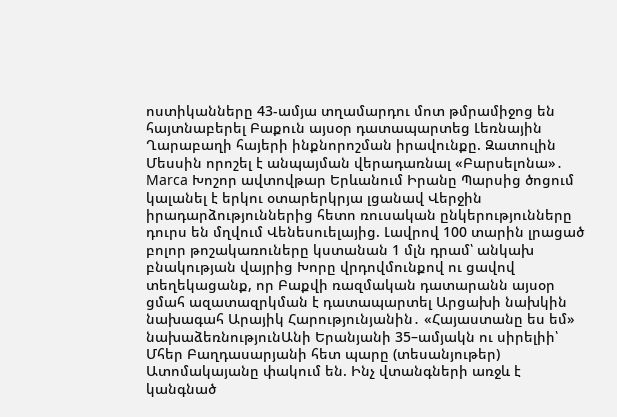ոստիկանները 43-ամյա տղամարդու մոտ թմրամիջոց են հայտնաբերել Բաքուն այսօր դատապարտեց Լեռնային Ղարաբաղի հայերի ինքնորոշման իրավունքը. Զատուլին Մեսսին որոշել է անպայման վերադառնալ «Բարսելոնա»․ Marca Խոշոր ավտովթար Երևանում Իրանը Պարսից ծոցում կալանել է երկու օտարերկրյա լցանավ Վերջին իրադարձություններից հետո ռուսական ընկերությունները դուրս են մղվում Վենեսուելայից. Լավրով 100 տարին լրացած բոլոր թոշակառուները կստանան 1 մլն դրամ՝ անկախ բնակության վայրից Խորը վրդովմունքով ու ցավով տեղեկացանք, որ Բաքվի ռազմական դատարանն այսօր ցմահ ազատազրկման է դատապարտել Արցախի նախկին նախագահ Արայիկ Հարությունյանին․ «Հայաստանը ես եմ» նախաձեռնությունԱնի Երանյանի 35–ամյակն ու սիրելիի՝ Մհեր Բաղդասարյանի հետ պարը (տեսանյութեր) Ատոմակայանը փակում են. Ինչ վտանգների առջև է կանգնած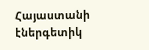Հայաստանի էներգետիկ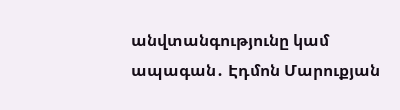անվտանգությունը կամ ապագան․ Էդմոն Մարուքյան